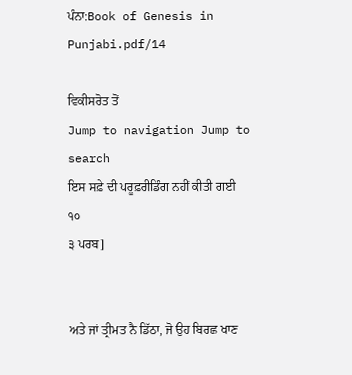ਪੰਨਾ:Book of Genesis in Punjabi.pdf/14

ਵਿਕੀਸਰੋਤ ਤੋਂ
Jump to navigation Jump to search
ਇਸ ਸਫ਼ੇ ਦੀ ਪਰੂਫ਼ਰੀਡਿੰਗ ਨਹੀਂ ਕੀਤੀ ਗਈ
੧੦
੩ ਪਰਬ]


ਅਤੇ ਜਾਂ ਤ੍ਰੀਮਤ ਨੈ ਡਿੱਠਾ, ਜੋ ਉਹ ਬਿਰਛ ਖਾਣ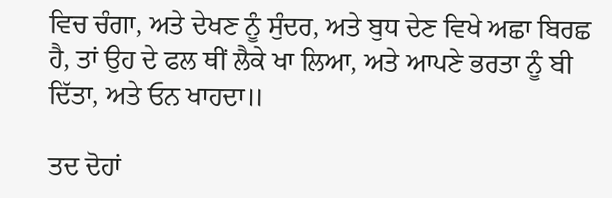ਵਿਚ ਚੰਗਾ, ਅਤੇ ਦੇਖਣ ਨੂੰ ਸੁੰਦਰ, ਅਤੇ ਬੁਧ ਦੇਣ ਵਿਖੇ ਅਛਾ ਬਿਰਛ ਹੈ, ਤਾਂ ਉਹ ਦੇ ਫਲ ਥੀਂ ਲੈਕੇ ਖਾ ਲਿਆ, ਅਤੇ ਆਪਣੇ ਭਰਤਾ ਨੂੰ ਬੀ ਦਿੱਤਾ, ਅਤੇ ਓਨ ਖਾਹਦਾ॥

ਤਦ ਦੋਹਾਂ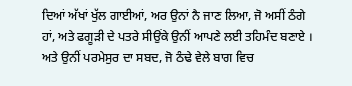ਦਿਆਂ ਅੱਖਾਂ ਖੁੱਲ ਗਾਈਆਂ, ਅਰ ਉਨਾਂ ਨੈ ਜਾਣ ਲਿਆ, ਜੋ ਅਸੀਂ ਠੰਗੇ ਹਾਂ, ਅਤੇ ਫਗੂੜੀ ਦੇ ਪਤਰੇ ਸੀਉਂਕੇ ਉਨੀਂ ਆਪਣੇ ਲਈ ਤਹਿਮੰਦ ਬਣਾਏ । ਅਤੇ ਉਨੀਂ ਪਰਮੇਸੁਰ ਦਾ ਸਬਦ, ਜੋ ਠੰਢੇ ਵੇਲੇ ਬਾਗ ਵਿਚ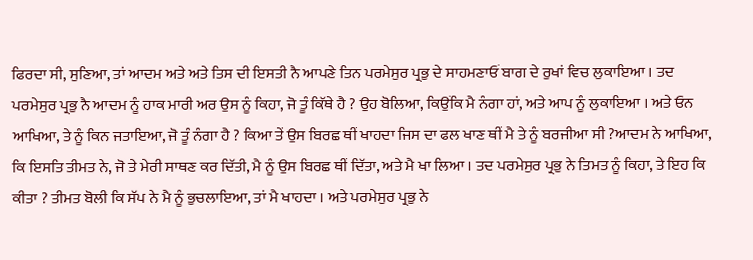ਫਿਰਦਾ ਸੀ, ਸੁਣਿਆ, ਤਾਂ ਆਦਮ ਅਤੇ ਅਤੇ ਤਿਸ ਦੀ ਇਸਤੀ ਨੈ ਆਪਣੇ ਤਿਨ ਪਰਮੇਸੁਰ ਪ੍ਰਭੁ ਦੇ ਸਾਹਮਣਾਓਂ ਬਾਗ ਦੇ ਰੁਖਾਂ ਵਿਚ ਲੁਕਾਇਆ । ਤਦ ਪਰਮੇਸੁਰ ਪ੍ਰਭੁ ਨੈ ਆਦਮ ਨੂੰ ਹਾਕ ਮਾਰੀ ਅਰ ਉਸ ਨੂੰ ਕਿਹਾ, ਜੋ ਤੂੰ ਕਿੱਥੇ ਹੈ ? ਉਹ ਬੋਲਿਆ, ਕਿਉਂਕਿ ਮੈ ਨੰਗਾ ਹਾਂ, ਅਤੇ ਆਪ ਨੂੰ ਲੁਕਾਇਆ । ਅਤੇ ਓਨ ਆਖਿਆ, ਤੇ ਨੂੰ ਕਿਨ ਜਤਾਇਆ, ਜੋ ਤੂੰ ਨੰਗਾ ਹੈ ? ਕਿਆ ਤੇਂ ਉਸ ਬਿਰਛ ਥੀਂ ਖਾਹਦਾ ਜਿਸ ਦਾ ਫਲ ਖਾਣ ਥੀਂ ਮੈ ਤੇ ਨੂੰ ਬਰਜੀਆ ਸੀ ?ਆਦਮ ਨੇ ਆਖਿਆ, ਕਿ ਇਸਤਿ ਤੀਮਤ ਨੇ, ਜੋ ਤੇ ਮੇਰੀ ਸਾਥਣ ਕਰ ਦਿੱਤੀ, ਮੈ ਨੂੰ ਉਸ ਬਿਰਛ ਥੀਂ ਦਿੱਤਾ, ਅਤੇ ਮੈ ਖਾ ਲਿਆ । ਤਦ ਪਰਮੇਸੁਰ ਪ੍ਰਭੁ ਨੇ ਤਿਮਤ ਨੂੰ ਕਿਹਾ, ਤੇ ਇਹ ਕਿ ਕੀਤਾ ? ਤੀਮਤ ਬੋਲੀ ਕਿ ਸੱਪ ਨੇ ਮੈ ਨੂੰ ਭੁਚਲਾਇਆ, ਤਾਂ ਮੈ ਖਾਹਦਾ । ਅਤੇ ਪਰਮੇਸੁਰ ਪ੍ਰਭੁ ਨੇ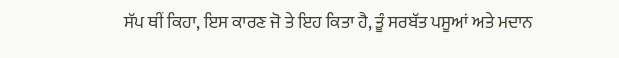ਸੱਪ ਥੀਂ ਕਿਹਾ, ਇਸ ਕਾਰਣ ਜੋ ਤੇ ਇਹ ਕਿਤਾ ਹੈ, ਤੂੰ ਸਰਬੱਤ ਪਸੂਆਂ ਅਤੇ ਮਦਾਨ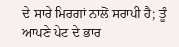ਦੇ ਸਾਰੇ ਮਿਰਗਾਂ ਨਾਲੋਂ ਸਰਾਪੀ ਹੈ; ਤੂੰ ਆਪਣੇ ਪੇਟ ਦੇ ਭਾਰ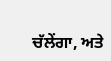ਚੱਲੇਂਗਾ, ਅਤੇ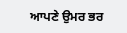ਆਪਣੇ ਉਮਰ ਭਰ